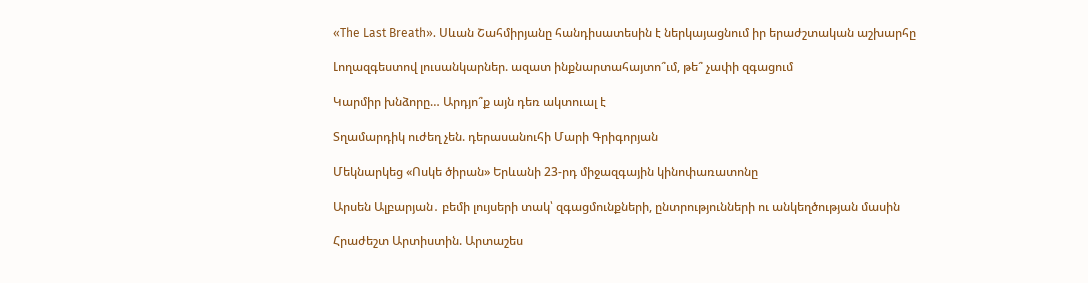«The Last Breath». Սևան Շահմիրյանը հանդիսատեսին է ներկայացնում իր երաժշտական աշխարհը

Լողազգեստով լուսանկարներ. ազատ ինքնարտահայտո՞ւմ, թե՞ չափի զգացում

Կարմիր խնձորը… Արդյո՞ք այն դեռ ակտուալ է

Տղամարդիկ ուժեղ չեն. դերասանուհի Մարի Գրիգորյան

Մեկնարկեց «Ոսկե ծիրան» Երևանի 23-րդ միջազգային կինոփառատոնը

Արսեն Ալբարյան․ բեմի լույսերի տակ՝ զգացմունքների, ընտրությունների ու անկեղծության մասին

Հրաժեշտ Արտիստին. Արտաշես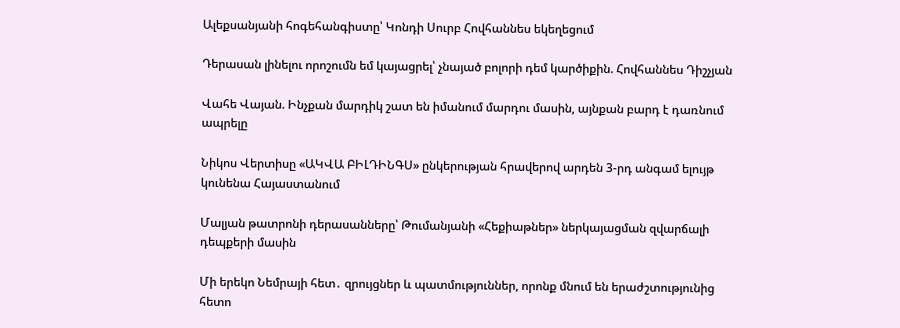Ալեքսանյանի հոգեհանգիստը՝ Կոնդի Սուրբ Հովհաննես եկեղեցում

Դերասան լինելու որոշումն եմ կայացրել՝ չնայած բոլորի դեմ կարծիքին. Հովհաննես Դիշչյան

Վահե Վայան. Ինչքան մարդիկ շատ են իմանում մարդու մասին, այնքան բարդ է դառնում ապրելը

Նիկոս Վերտիսը «ԱԿՎԱ ԲԻԼԴԻՆԳՍ» ընկերության հրավերով արդեն 3-րդ անգամ ելույթ կունենա Հայաստանում

Մալյան թատրոնի դերասանները՝ Թումանյանի «Հեքիաթներ» ներկայացման զվարճալի դեպքերի մասին

Մի երեկո Նեմրայի հետ․ զրույցներ և պատմություններ, որոնք մնում են երաժշտությունից հետո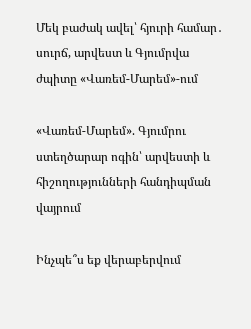Մեկ բաժակ ավել՝ հյուրի համար․ սուրճ, արվեստ և Գյումրվա ժպիտը «Վառեմ-Մարեմ»-ում

«Վառեմ-Մարեմ». Գյումրու ստեղծարար ոգին՝ արվեստի և հիշողությունների հանդիպման վայրում

Ինչպե՞ս եք վերաբերվում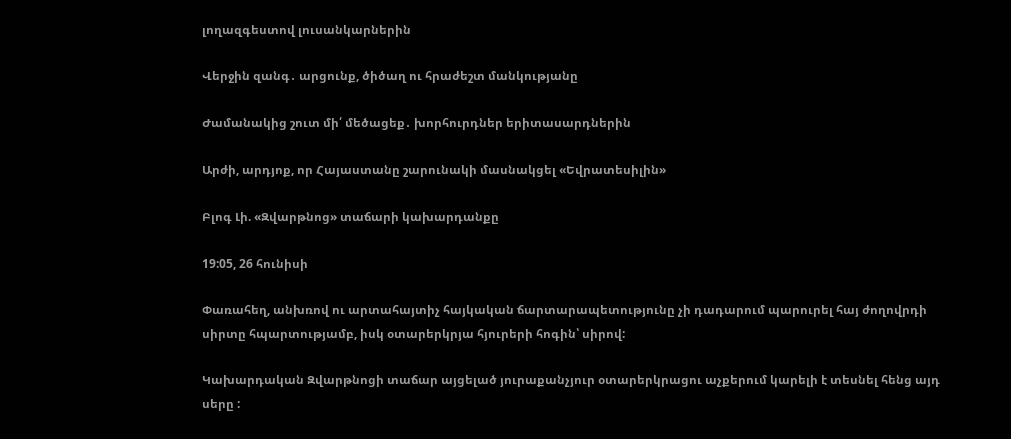լողազգեստով լուսանկարներին

Վերջին զանգ․ արցունք, ծիծաղ ու հրաժեշտ մանկությանը

Ժամանակից շուտ մի՛ մեծացեք․ խորհուրդներ երիտասարդներին

Արժի, արդյոք, որ Հայաստանը շարունակի մասնակցել «Եվրատեսիլին»

Բլոգ Լի. «Զվարթնոց» տաճարի կախարդանքը

19:05, 26 հունիսի

Փառահեղ, անխռով ու արտահայտիչ հայկական ճարտարապետությունը չի դադարում պարուրել հայ ժողովրդի սիրտը հպարտությամբ, իսկ օտարերկրյա հյուրերի հոգին՝ սիրով:

Կախարդական Զվարթնոցի տաճար այցելած յուրաքանչյուր օտարերկրացու աչքերում կարելի է տեսնել հենց այդ սերը :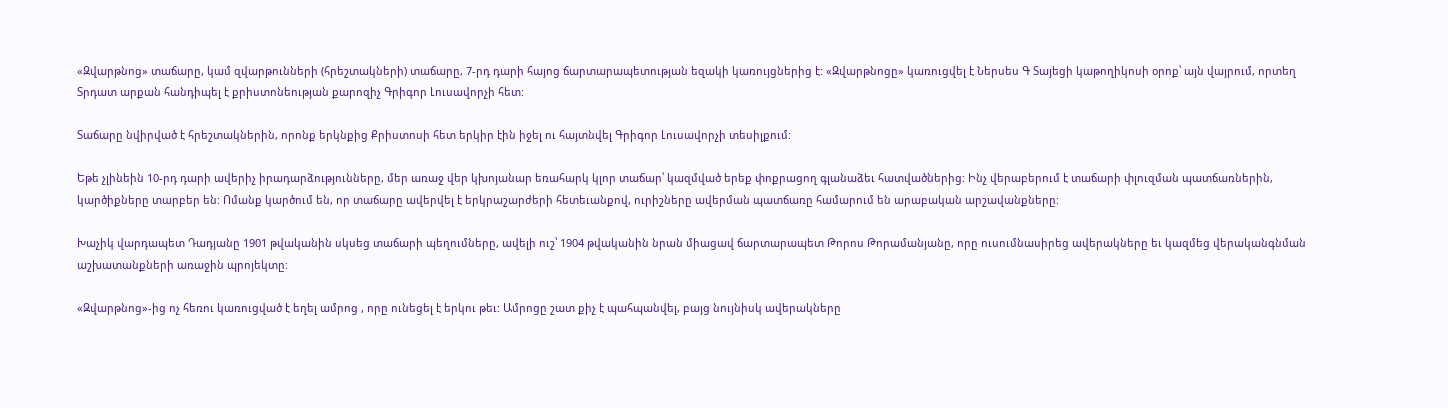«Զվարթնոց» տաճարը, կամ զվարթունների (հրեշտակների) տաճարը, 7-րդ դարի հայոց ճարտարապետության եզակի կառույցներից է: «Զվարթնոցը» կառուցվել է Ներսես Գ Տայեցի կաթողիկոսի օրոք՝ այն վայրում, որտեղ Տրդատ արքան հանդիպել է քրիստոնեության քարոզիչ Գրիգոր Լուսավորչի հետ:

Տաճարը նվիրված է հրեշտակներին, որոնք երկնքից Քրիստոսի հետ երկիր էին իջել ու հայտնվել Գրիգոր Լուսավորչի տեսիլքում:

Եթե չլինեին 10-րդ դարի ավերիչ իրադարձությունները, մեր առաջ վեր կխոյանար եռահարկ կլոր տաճար՝ կազմված երեք փոքրացող գլանաձեւ հատվածներից: Ինչ վերաբերում է տաճարի փլուզման պատճառներին, կարծիքները տարբեր են: Ոմանք կարծում են, որ տաճարը ավերվել է երկրաշարժերի հետեւանքով, ուրիշները ավերման պատճառը համարում են արաբական արշավանքները:

Խաչիկ վարդապետ Դադյանը 1901 թվականին սկսեց տաճարի պեղումները, ավելի ուշ՝ 1904 թվականին նրան միացավ ճարտարապետ Թորոս Թորամանյանը, որը ուսումնասիրեց ավերակները եւ կազմեց վերականգնման աշխատանքների առաջին պրոյեկտը:

«Զվարթնոց»-ից ոչ հեռու կառուցված է եղել ամրոց , որը ունեցել է երկու թեւ: Ամրոցը շատ քիչ է պահպանվել, բայց նույնիսկ ավերակները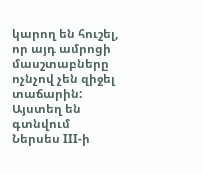կարող են հուշել, որ այդ ամրոցի մասշտաբները ոչնչով չեն զիջել տաճարին: Այստեղ են գտնվում Ներսես III-ի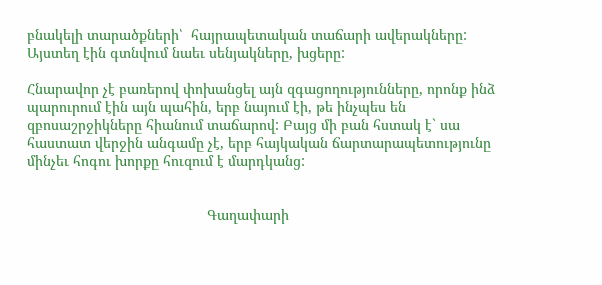բնակելի տարածքների՝  հայրապետական տաճարի ավերակները: Այստեղ էին գտնվում նաեւ սենյակները, խցերը:

Հնարավոր չէ բառերով փոխանցել այն զգացողությունները, որոնք ինձ պարուրում էին այն պահին, երբ նայում էի, թե ինչպես են զբոսաշրջիկները հիանում տաճարով: Բայց մի բան հստակ է` սա հաստատ վերջին անգամը չէ, երբ հայկական ճարտարապետությունը մինչեւ հոգու խորքը հուզում է մարդկանց:


                                             Գաղափարի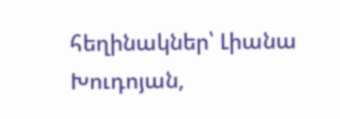հեղինակներ՝ Լիանա Խուդոյան,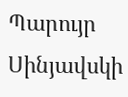Պարույր Սինյավսկի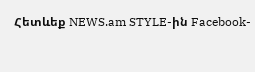Հետևեք NEWS.am STYLE-ին Facebook-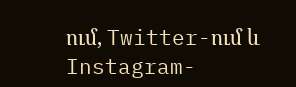ում, Twitter-ում և Instagram-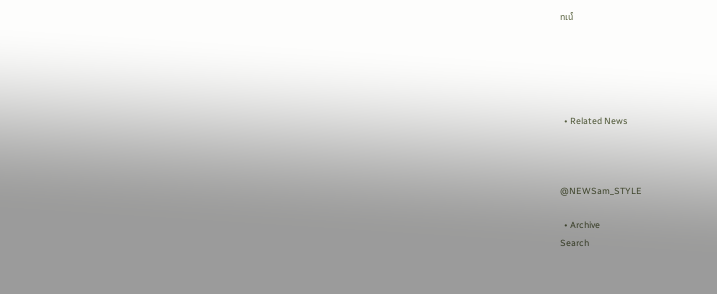ում





  • Related News



@NEWSam_STYLE

  • Archive
Search